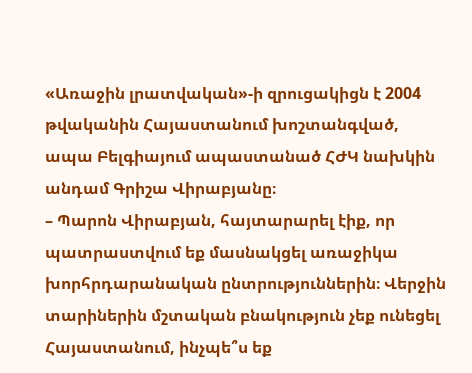«Առաջին լրատվական»-ի զրուցակիցն է 2004 թվականին Հայաստանում խոշտանգված, ապա Բելգիայում ապաստանած ՀԺԿ նախկին անդամ Գրիշա Վիրաբյանը։
– Պարոն Վիրաբյան, հայտարարել էիք, որ պատրաստվում եք մասնակցել առաջիկա խորհրդարանական ընտրություններին։ Վերջին տարիներին մշտական բնակություն չեք ունեցել Հայաստանում, ինչպե՞ս եք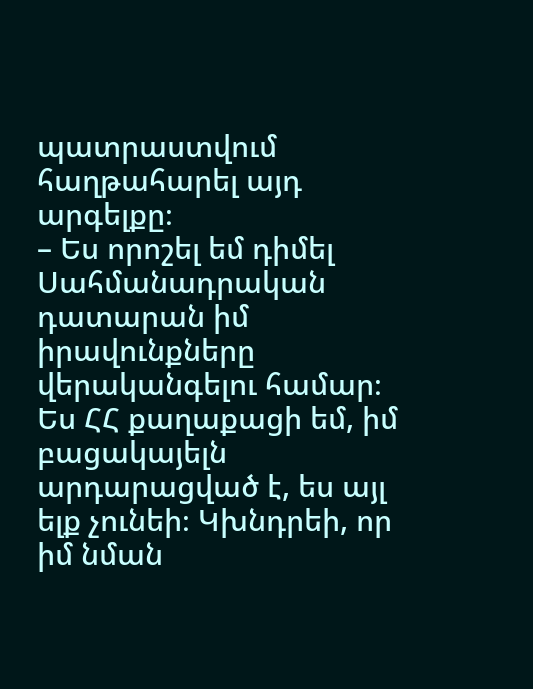պատրաստվում հաղթահարել այդ արգելքը։
– Ես որոշել եմ դիմել Սահմանադրական դատարան իմ իրավունքները վերականգելու համար։ Ես ՀՀ քաղաքացի եմ, իմ բացակայելն արդարացված է, ես այլ ելք չունեի։ Կխնդրեի, որ իմ նման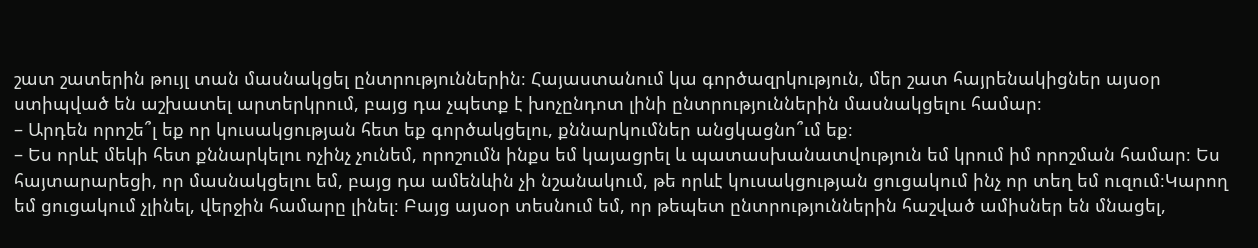շատ շատերին թույլ տան մասնակցել ընտրություններին։ Հայաստանում կա գործազրկություն, մեր շատ հայրենակիցներ այսօր ստիպված են աշխատել արտերկրում, բայց դա չպետք է խոչընդոտ լինի ընտրություններին մասնակցելու համար։
– Արդեն որոշե՞լ եք որ կուսակցության հետ եք գործակցելու, քննարկումներ անցկացնո՞ւմ եք։
– Ես որևէ մեկի հետ քննարկելու ոչինչ չունեմ, որոշումն ինքս եմ կայացրել և պատասխանատվություն եմ կրում իմ որոշման համար։ Ես հայտարարեցի, որ մասնակցելու եմ, բայց դա ամենևին չի նշանակում, թե որևէ կուսակցության ցուցակում ինչ որ տեղ եմ ուզում։Կարող եմ ցուցակում չլինել, վերջին համարը լինել։ Բայց այսօր տեսնում եմ, որ թեպետ ընտրություններին հաշված ամիսներ են մնացել,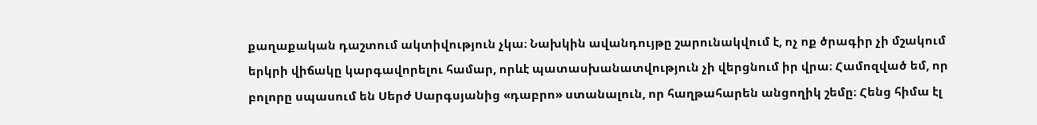քաղաքական դաշտում ակտիվություն չկա։ Նախկին ավանդույթը շարունակվում է, ոչ ոք ծրագիր չի մշակում երկրի վիճակը կարգավորելու համար, որևէ պատասխանատվություն չի վերցնում իր վրա։ Համոզված եմ, որ բոլորը սպասում են Սերժ Սարգսյանից «դաբրո» ստանալուն, որ հաղթահարեն անցողիկ շեմը։ Հենց հիմա էլ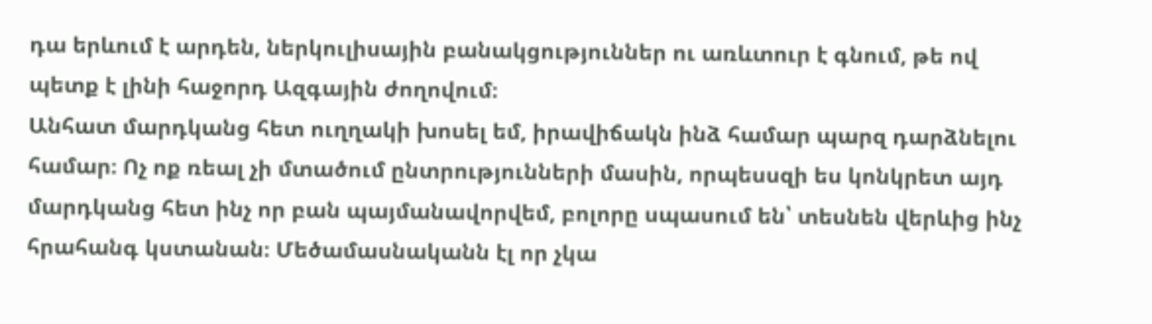դա երևում է արդեն, ներկուլիսային բանակցություններ ու առևտուր է գնում, թե ով պետք է լինի հաջորդ Ազգային ժողովում։
Անհատ մարդկանց հետ ուղղակի խոսել եմ, իրավիճակն ինձ համար պարզ դարձնելու համար։ Ոչ ոք ռեալ չի մտածում ընտրությունների մասին, որպեսսզի ես կոնկրետ այդ մարդկանց հետ ինչ որ բան պայմանավորվեմ, բոլորը սպասում են՝ տեսնեն վերևից ինչ հրահանգ կստանան։ Մեծամասնականն էլ որ չկա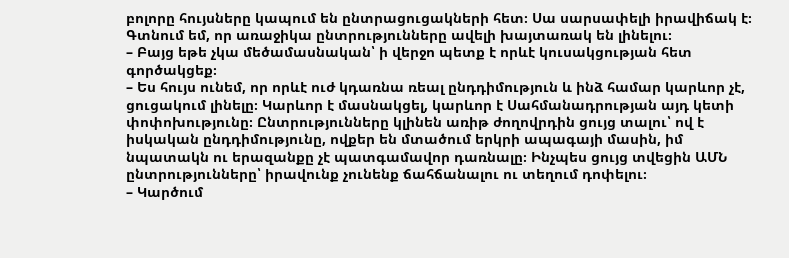բոլորը հույսները կապում են ընտրացուցակների հետ։ Սա սարսափելի իրավիճակ է։ Գտնում եմ, որ առաջիկա ընտրությունները ավելի խայտառակ են լինելու։
– Բայց եթե չկա մեծամասնական՝ ի վերջո պետք է որևէ կուսակցության հետ գործակցեք։
– Ես հույս ունեմ, որ որևէ ուժ կդառնա ռեալ ընդդիմություն և ինձ համար կարևոր չէ, ցուցակում լինելը։ Կարևոր է մասնակցել, կարևոր է Սահմանադրության այդ կետի փոփոխությունը։ Ընտրությունները կլինեն առիթ ժողովրդին ցույց տալու՝ ով է իսկական ընդդիմությունը, ովքեր են մտածում երկրի ապագայի մասին, իմ նպատակն ու երազանքը չէ պատգամավոր դառնալը։ Ինչպես ցույց տվեցին ԱՄՆ ընտրությունները՝ իրավունք չունենք ճահճանալու ու տեղում դոփելու։
– Կարծում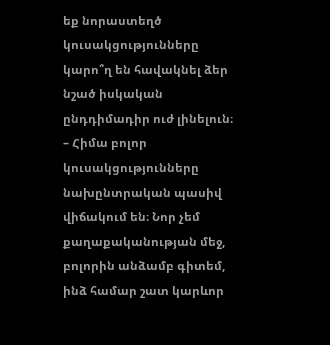եք նորաստեղծ կուսակցությունները կարո՞ղ են հավակնել ձեր նշած իսկական ընդդիմադիր ուժ լինելուն։
– Հիմա բոլոր կուսակցությունները նախընտրական պասիվ վիճակում են։ Նոր չեմ քաղաքականության մեջ, բոլորին անձամբ գիտեմ, ինձ համար շատ կարևոր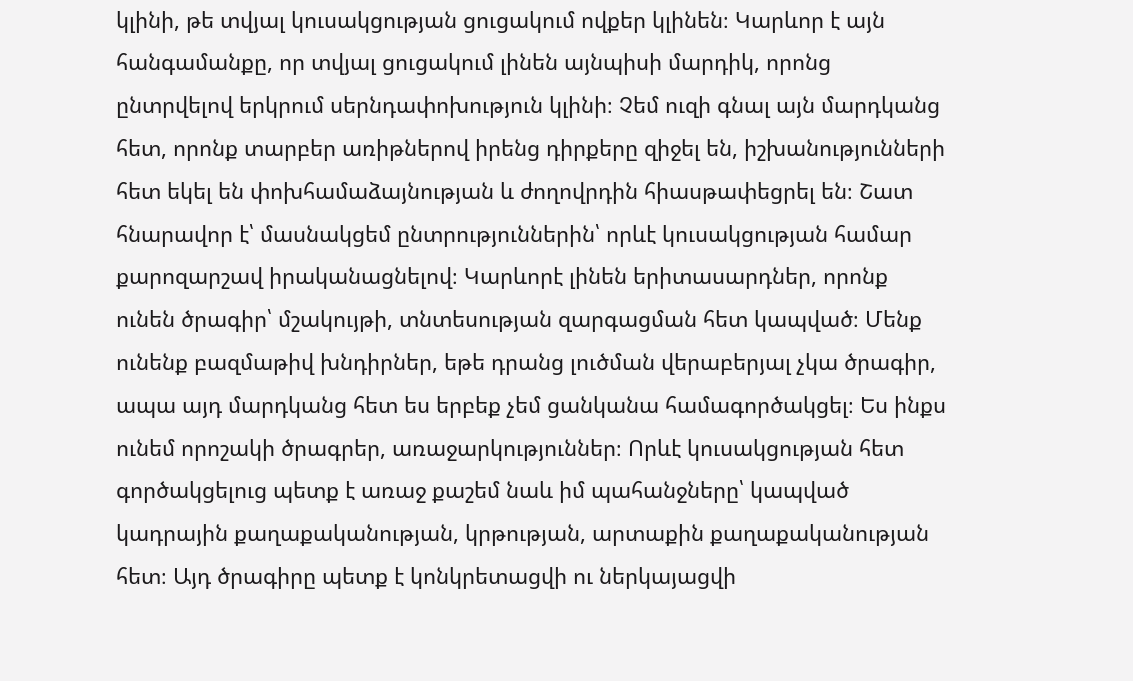կլինի, թե տվյալ կուսակցության ցուցակում ովքեր կլինեն։ Կարևոր է այն հանգամանքը, որ տվյալ ցուցակում լինեն այնպիսի մարդիկ, որոնց ընտրվելով երկրում սերնդափոխություն կլինի։ Չեմ ուզի գնալ այն մարդկանց հետ, որոնք տարբեր առիթներով իրենց դիրքերը զիջել են, իշխանությունների հետ եկել են փոխհամաձայնության և ժողովրդին հիասթափեցրել են։ Շատ հնարավոր է՝ մասնակցեմ ընտրություններին՝ որևէ կուսակցության համար քարոզարշավ իրականացնելով։ Կարևորէ լինեն երիտասարդներ, որոնք ունեն ծրագիր՝ մշակույթի, տնտեսության զարգացման հետ կապված։ Մենք ունենք բազմաթիվ խնդիրներ, եթե դրանց լուծման վերաբերյալ չկա ծրագիր, ապա այդ մարդկանց հետ ես երբեք չեմ ցանկանա համագործակցել։ Ես ինքս ունեմ որոշակի ծրագրեր, առաջարկություններ։ Որևէ կուսակցության հետ գործակցելուց պետք է առաջ քաշեմ նաև իմ պահանջները՝ կապված կադրային քաղաքականության, կրթության, արտաքին քաղաքականության հետ։ Այդ ծրագիրը պետք է կոնկրետացվի ու ներկայացվի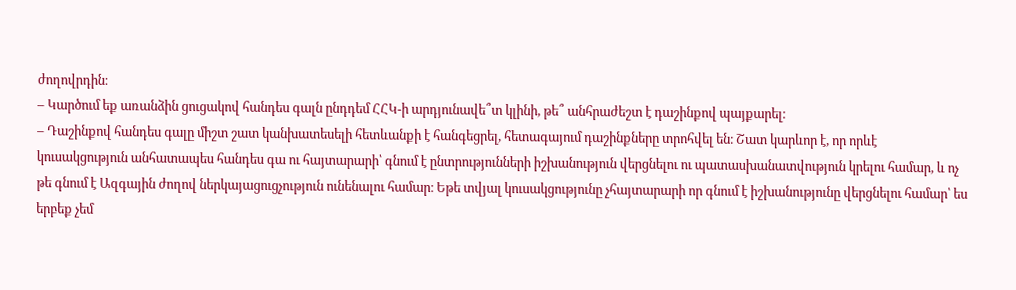ժողովրդին։
– Կարծում եք առանձին ցուցակով հանդես գալն ընդդեմ ՀՀԿ-ի արդյունավե՞տ կլինի, թե՞ անհրաժեշտ է դաշինքով պայքարել։
– Դաշինքով հանդես գալը միշտ շատ կանխատեսելի հետևանքի է հանգեցրել, հետագայում դաշինքները տրոհվել են։ Շատ կարևոր է, որ որևէ կուսակցություն անհատապես հանդես գա ու հայտարարի՝ գնում է ընտրությունների իշխանություն վերցնելու ու պատասխանատվություն կրելու համար, և ոչ թե գնում է Ազգային ժողով ներկայացուցչություն ունենալու համար։ Եթե տվյալ կուսակցությունը չհայտարարի որ գնում է իշխանությունը վերցնելու համար՝ ես երբեք չեմ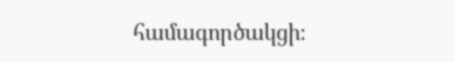համագործակցի։